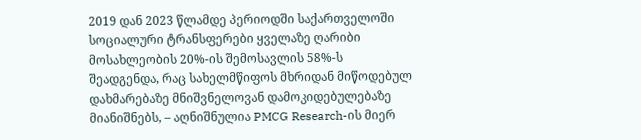2019 დან 2023 წლამდე პერიოდში საქართველოში სოციალური ტრანსფერები ყველაზე ღარიბი მოსახლეობის 20%-ის შემოსავლის 58%-ს შეადგენდა, რაც სახელმწიფოს მხრიდან მიწოდებულ დახმარებაზე მნიშვნელოვან დამოკიდებულებაზე მიანიშნებს, – აღნიშნულია PMCG Research-ის მიერ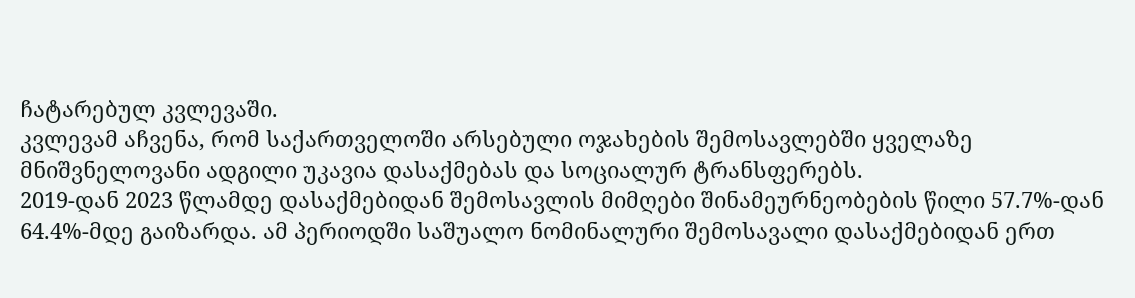ჩატარებულ კვლევაში.
კვლევამ აჩვენა, რომ საქართველოში არსებული ოჯახების შემოსავლებში ყველაზე მნიშვნელოვანი ადგილი უკავია დასაქმებას და სოციალურ ტრანსფერებს.
2019-დან 2023 წლამდე დასაქმებიდან შემოსავლის მიმღები შინამეურნეობების წილი 57.7%-დან 64.4%-მდე გაიზარდა. ამ პერიოდში საშუალო ნომინალური შემოსავალი დასაქმებიდან ერთ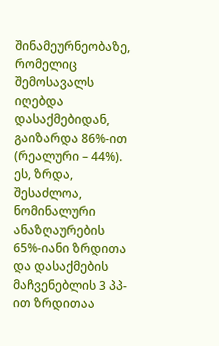შინამეურნეობაზე, რომელიც შემოსავალს იღებდა დასაქმებიდან, გაიზარდა 86%-ით (რეალური – 44%). ეს, ზრდა, შესაძლოა, ნომინალური ანაზღაურების 65%-იანი ზრდითა და დასაქმების მაჩვენებლის 3 პპ-ით ზრდითაა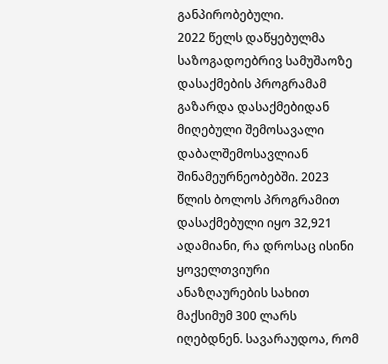განპირობებული.
2022 წელს დაწყებულმა საზოგადოებრივ სამუშაოზე დასაქმების პროგრამამ გაზარდა დასაქმებიდან მიღებული შემოსავალი დაბალშემოსავლიან შინამეურნეობებში. 2023 წლის ბოლოს პროგრამით დასაქმებული იყო 32,921 ადამიანი, რა დროსაც ისინი ყოველთვიური ანაზღაურების სახით მაქსიმუმ 300 ლარს იღებდნენ. სავარაუდოა, რომ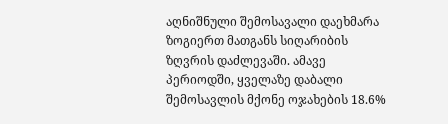აღნიშნული შემოსავალი დაეხმარა ზოგიერთ მათგანს სიღარიბის ზღვრის დაძლევაში. ამავე პერიოდში, ყველაზე დაბალი შემოსავლის მქონე ოჯახების 18.6%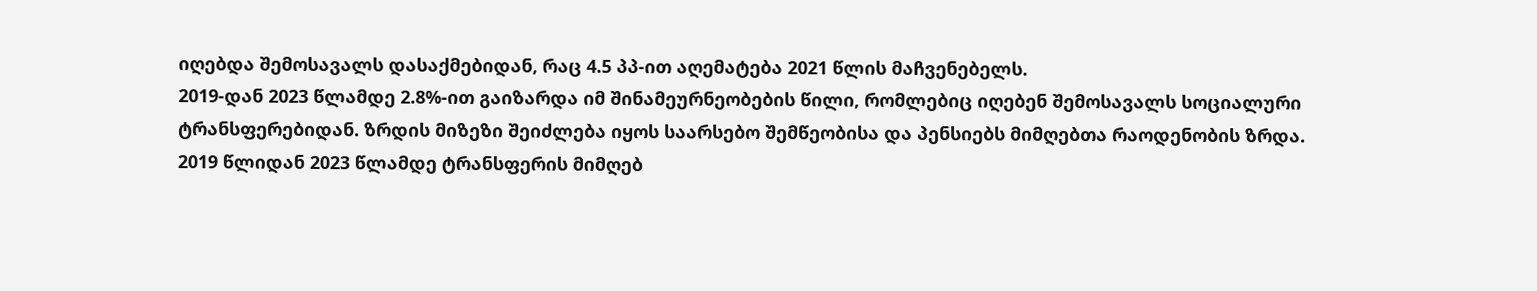იღებდა შემოსავალს დასაქმებიდან, რაც 4.5 პპ-ით აღემატება 2021 წლის მაჩვენებელს.
2019-დან 2023 წლამდე 2.8%-ით გაიზარდა იმ შინამეურნეობების წილი, რომლებიც იღებენ შემოსავალს სოციალური ტრანსფერებიდან. ზრდის მიზეზი შეიძლება იყოს საარსებო შემწეობისა და პენსიებს მიმღებთა რაოდენობის ზრდა.
2019 წლიდან 2023 წლამდე ტრანსფერის მიმღებ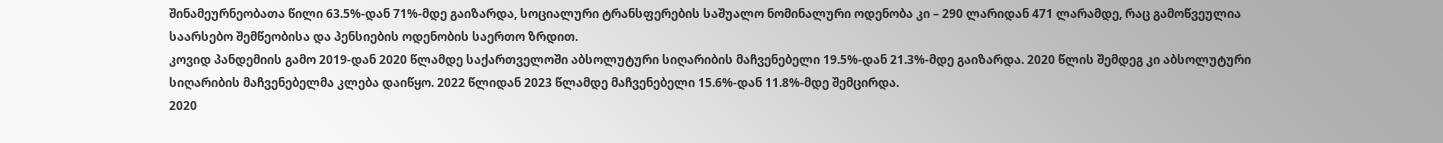შინამეურნეობათა წილი 63.5%-დან 71%-მდე გაიზარდა, სოციალური ტრანსფერების საშუალო ნომინალური ოდენობა კი – 290 ლარიდან 471 ლარამდე, რაც გამოწვეულია საარსებო შემწეობისა და პენსიების ოდენობის საერთო ზრდით.
კოვიდ პანდემიის გამო 2019-დან 2020 წლამდე საქართველოში აბსოლუტური სიღარიბის მაჩვენებელი 19.5%-დან 21.3%-მდე გაიზარდა. 2020 წლის შემდეგ კი აბსოლუტური სიღარიბის მაჩვენებელმა კლება დაიწყო. 2022 წლიდან 2023 წლამდე მაჩვენებელი 15.6%-დან 11.8%-მდე შემცირდა.
2020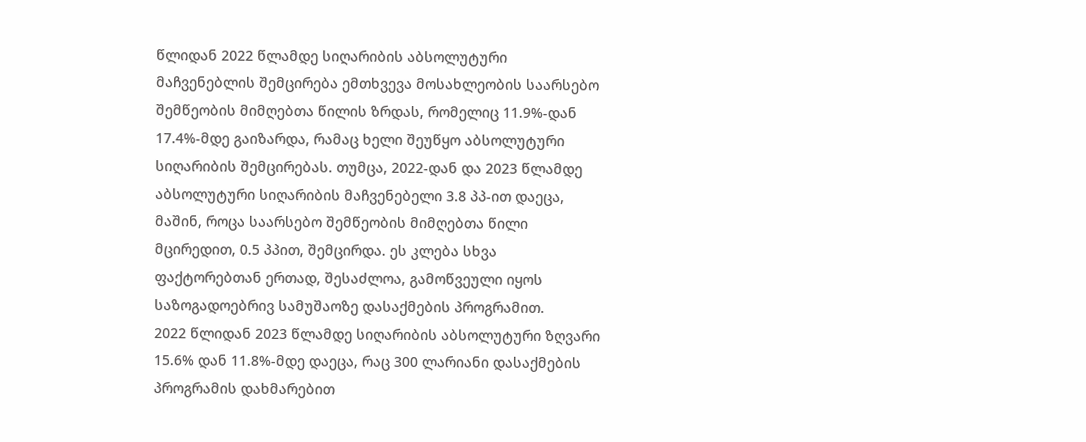წლიდან 2022 წლამდე სიღარიბის აბსოლუტური მაჩვენებლის შემცირება ემთხვევა მოსახლეობის საარსებო შემწეობის მიმღებთა წილის ზრდას, რომელიც 11.9%-დან 17.4%-მდე გაიზარდა, რამაც ხელი შეუწყო აბსოლუტური სიღარიბის შემცირებას. თუმცა, 2022-დან და 2023 წლამდე აბსოლუტური სიღარიბის მაჩვენებელი 3.8 პპ-ით დაეცა, მაშინ, როცა საარსებო შემწეობის მიმღებთა წილი მცირედით, 0.5 პპით, შემცირდა. ეს კლება სხვა ფაქტორებთან ერთად, შესაძლოა, გამოწვეული იყოს საზოგადოებრივ სამუშაოზე დასაქმების პროგრამით.
2022 წლიდან 2023 წლამდე სიღარიბის აბსოლუტური ზღვარი 15.6% დან 11.8%-მდე დაეცა, რაც 300 ლარიანი დასაქმების პროგრამის დახმარებით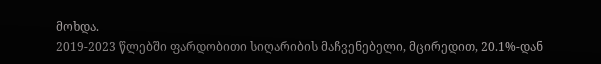მოხდა.
2019-2023 წლებში ფარდობითი სიღარიბის მაჩვენებელი, მცირედით, 20.1%-დან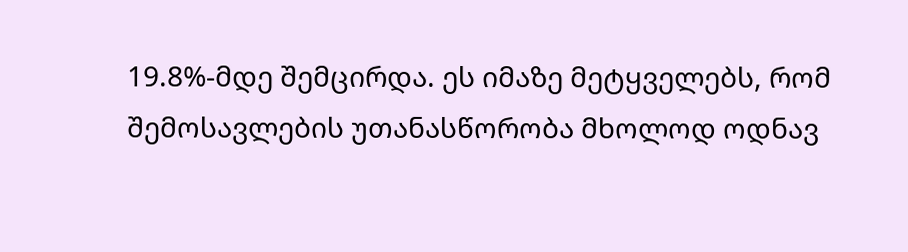19.8%-მდე შემცირდა. ეს იმაზე მეტყველებს, რომ შემოსავლების უთანასწორობა მხოლოდ ოდნავ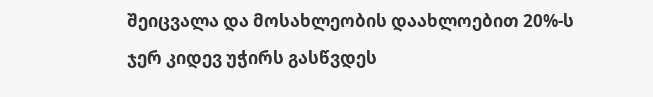შეიცვალა და მოსახლეობის დაახლოებით 20%-ს ჯერ კიდევ უჭირს გასწვდეს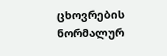ცხოვრების ნორმალურ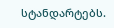სტანდარტებს.